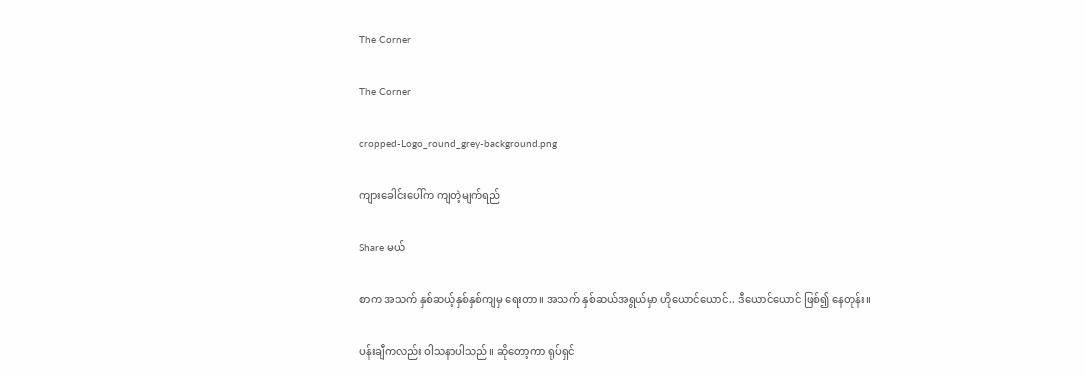The Corner

The Corner

cropped-Logo_round_grey-background.png

ကျားခေါင်းပေါ်က ကျတဲ့မျက်ရည်

Share မယ်

စာက အသက် နှစ်ဆယ့်နှစ်နှစ်ကျမှ ရေးတာ။ အသက် နှစ်ဆယ်အရွယ်မှာ ဟိုယောင်ယောင်.. ဒီယောင်ယောင် ဖြစ်၍ နေတုန်း။

ပန်းချီကလည်း ဝါသနာပါသည်။ ဆိုတော့ကာ ရုပ်ရှင်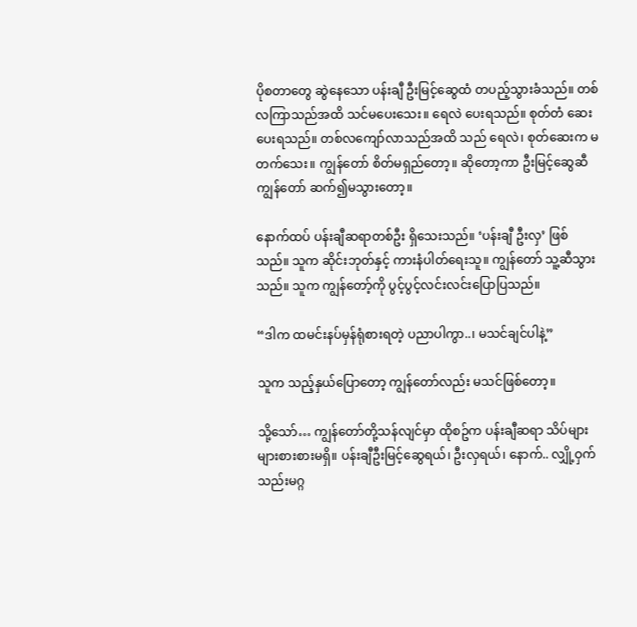ပိုစတာတွေ ဆွဲနေသော ပန်းချီ ဦးမြင့်ဆွေထံ တပည့်သွားခံသည်။ တစ်လကြာသည်အထိ သင်မပေးသေး။ ရေလဲ ပေးရသည်။ စုတ်တံ ဆေးပေးရသည်။ တစ်လကျော်လာသည်အထိ သည် ရေလဲ၊ စုတ်ဆေးက မတက်သေး။ ကျွန်တော် စိတ်မရှည်တော့။ ဆိုတော့ကာ ဦးမြင့်ဆွေဆီ ကျွန်တော် ဆက်၍မသွားတော့။

နောက်ထပ် ပန်းချီဆရာတစ်ဦး ရှိသေးသည်။ ‘ပန်းချီ ဦးလှ’ ဖြစ်သည်။ သူက ဆိုင်းဘုတ်နှင့် ကားနံပါတ်ရေးသူ။ ကျွန်တော် သူ့ဆီသွားသည်။ သူက ကျွန်တော့်ကို ပွင့်ပွင့်လင်းလင်းပြောပြသည်။

“ဒါက ထမင်းနပ်မှန်ရုံစားရတဲ့ ပညာပါကွာ..၊ မသင်ချင်ပါနဲ့”

သူက သည့်နှယ်ပြောတော့ ကျွန်တော်လည်း မသင်ဖြစ်တော့။

သို့သော်… ကျွန်တော်တို့သန်လျင်မှာ ထိုစဥ်က ပန်းချီဆရာ သိပ်များများစားစားမရှိ။ ပန်းချီဦးမြင့်ဆွေရယ်၊ ဦးလှရယ်၊ နောက်.. လျှို့ဝှက်သည်းမဂ္ဂ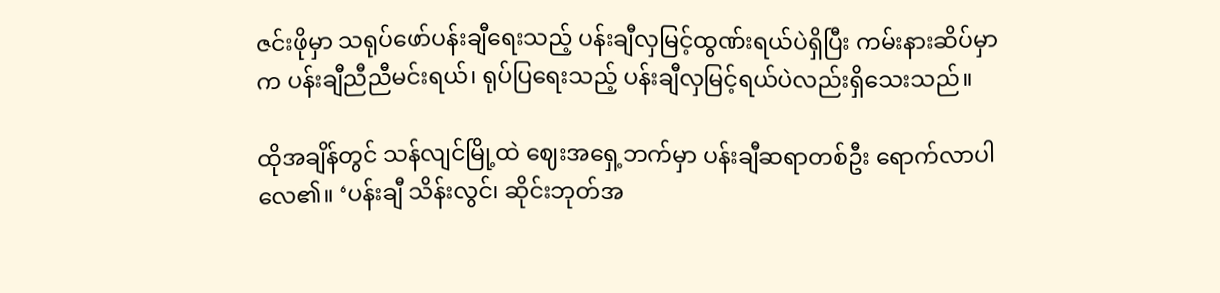ဇင်းဖိုမှာ သရုပ်ဖော်ပန်းချီရေးသည့် ပန်းချီလှမြင့်ထွဏ်းရယ်ပဲရှိပြီး ကမ်းနားဆိပ်မှာက ပန်းချီညီညီမင်းရယ်၊ ရုပ်ပြရေးသည့် ပန်းချီလှမြင့်ရယ်ပဲလည်းရှိသေးသည်။

ထိုအချိန်တွင် သန်လျင်မြို့ထဲ ဈေးအရှေ့ဘက်မှာ ပန်းချီဆရာတစ်ဦး ရောက်လာပါလေ၏။ ‘ပန်းချီ သိန်းလွင်၊ ဆိုင်းဘုတ်အ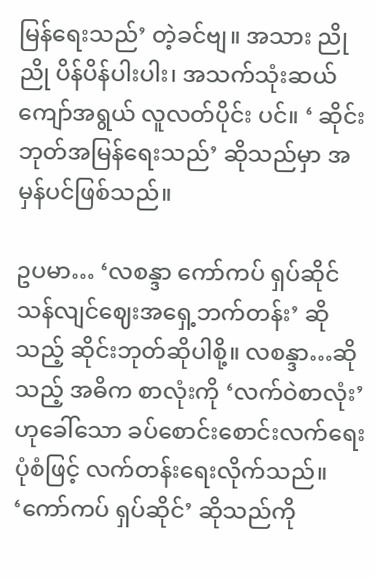မြန်ရေးသည်’ တဲ့ခင်ဗျ။ အသား ညိုညို ပိန်ပိန်ပါးပါး၊ အသက်သုံးဆယ်ကျော်အရွယ် လူလတ်ပိုင်း ပင်။ ‘ ဆိုင်းဘုတ်အမြန်ရေးသည်’ ဆိုသည်မှာ အမှန်ပင်ဖြစ်သည်။

ဥပမာ… ‘လစန္ဒာ ကော်ကပ် ရှပ်ဆိုင် သန်လျင်ဈေးအရှေ့ဘက်တန်း’ ဆိုသည့် ဆိုင်းဘုတ်ဆိုပါစို့။ လစန္ဒာ…ဆိုသည့် အဓိက စာလုံးကို ‘လက်ဝဲစာလုံး’ ဟုခေါ်သော ခပ်စောင်းစောင်းလက်ရေးပုံစံဖြင့် လက်တန်းရေးလိုက်သည်။ ‘ကော်ကပ် ရှပ်ဆိုင်’ ဆိုသည်ကို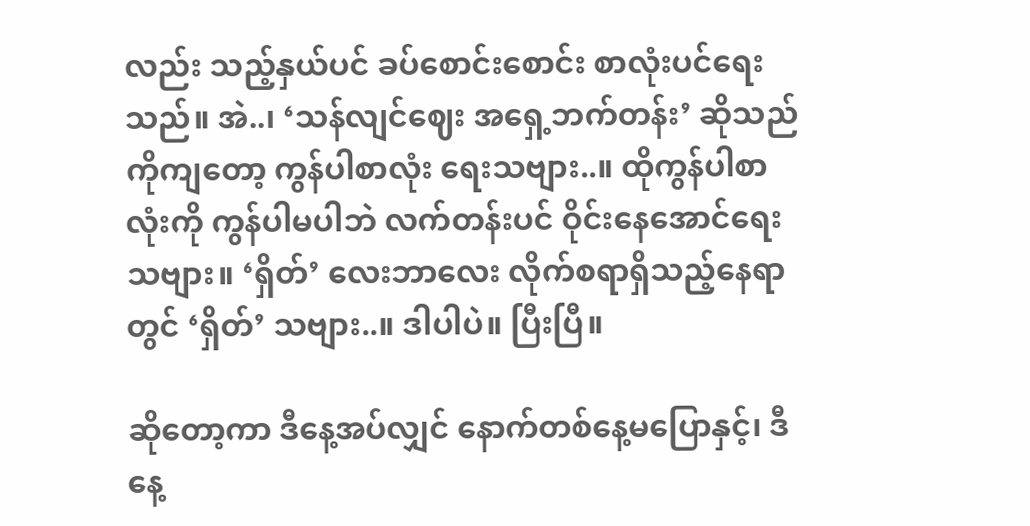လည်း သည့်နှယ်ပင် ခပ်စောင်းစောင်း စာလုံးပင်ရေးသည်။ အဲ..၊ ‘သန်လျင်ဈေး အရှေ့ဘက်တန်း’ ဆိုသည်ကိုကျတော့ ကွန်ပါစာလုံး ရေးသဗျား..။ ထိုကွန်ပါစာလုံးကို ကွန်ပါမပါဘဲ လက်တန်းပင် ဝိုင်းနေအောင်ရေးသဗျား။ ‘ရှိတ်’ လေးဘာလေး လိုက်စရာရှိသည့်နေရာတွင် ‘ရှိတ်’ သဗျား..။ ဒါပါပဲ။ ပြီးပြီ။

ဆိုတော့ကာ ဒီနေ့အပ်လျှင် နောက်တစ်နေ့မပြောနှင့်၊ ဒီနေ့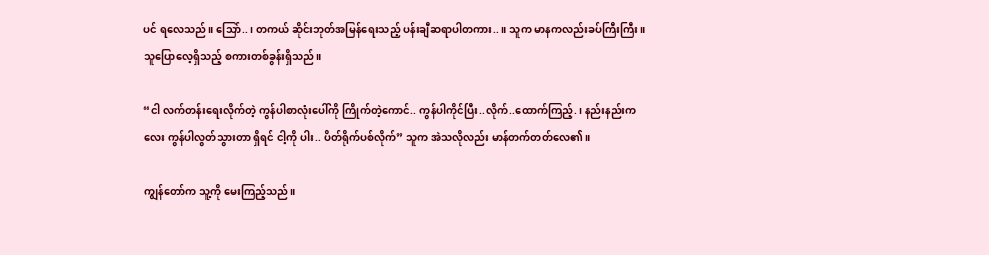ပင် ရလေသည်။ သြော်..၊ တကယ် ဆိုင်းဘုတ်အမြန်ရေးသည့် ပန်းချီဆရာပါတကား..။ သူက မာနကလည်းခပ်ကြီးကြီး။ သူပြောလေ့ရှိသည့် စကားတစ်ခွန်းရှိသည်။

“ငါ လက်တန်းရေးလိုက်တဲ့ ကွန်ပါစာလုံးပေါ်ကို ကြိုက်တဲ့ကောင်.. ကွန်ပါကိုင်ပြီး..လိုက်..ထောက်ကြည့်.၊ နည်းနည်းကလေး ကွန်ပါလွတ်သွားတာ ရှိရင် ငါ့ကို ပါး.. ပိတ်ရိုက်ပစ်လိုက်” သူက အဲသလိုလည်း မာန်တက်တတ်လေ၏။

ကျွန်တော်က သူ့ကို မေးကြည့်သည်။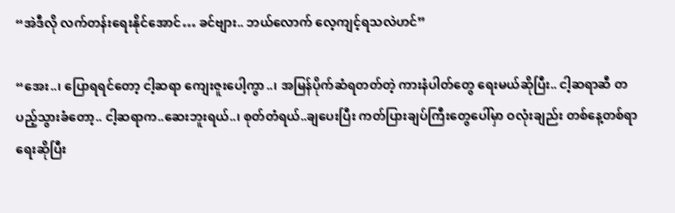“အဲဒီလို လက်တန်းရေးနိုင်အောင်… ခင်ဗျား.. ဘယ်လောက် လေ့ကျင့်ရသလဲဟင်”

“အေး..၊ ပြောရရင်တော့ ငါ့ဆရာ ကျေးဇူးပေါ့ကွာ..၊ အမြန်ပိုက်ဆံရတတ်တဲ့ ကားနံပါတ်တွေ ရေးမယ်ဆိုပြီး.. ငါ့ဆရာဆီ တပည့်သွားခံတော့.. ငါ့ဆရာက..ဆေးဘူးရယ်..၊ စုတ်တံရယ်..ချပေးပြီး ကတ်ပြားချပ်ကြီးတွေပေါ်မှာ ဝလုံးချည်း တစ်နေ့တစ်ရာရေးဆိုပြီး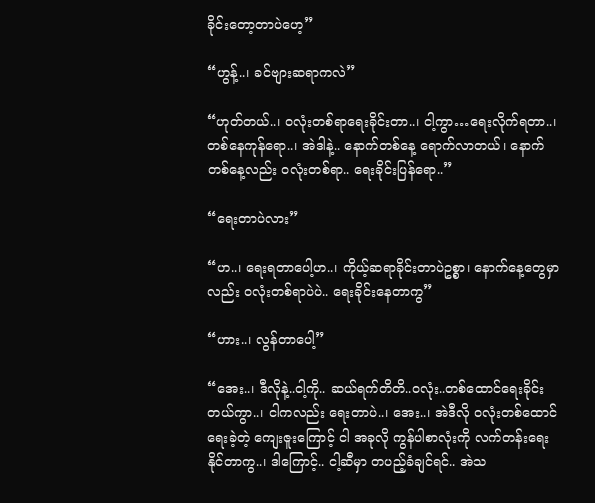ခိုင်းတော့တာပဲဟေ့”

“ဟွန့်..၊ ခင်ဗျားဆရာကလဲ”

“ဟုတ်တယ်..၊ ဝလုံးတစ်ရာရေးခိုင်းတာ..၊ ငါ့ကွာ…ရေးလိုက်ရတာ..၊ တစ်နေကုန်ရော..၊ အဲဒါနဲ့.. နောက်တစ်နေ့ ရောက်လာတယ်၊ နောက်တစ်နေ့လည်း ဝလုံးတစ်ရာ.. ရေးခိုင်းပြန်ရော..”

“ရေးတာပဲလား”

“ဟ..၊ ရေးရတာပေါ့ဟ..၊ ကိုယ့်ဆရာခိုင်းတာပဲဥစ္စာ၊ နောက်နေ့တွေမှာလည်း ဝလုံးတစ်ရာပဲပဲ.. ရေးခိုင်းနေတာကွ”

“ဟား..၊ လွန်တာပေါ့”

“အေး..၊ ဒီလိုနဲ့..ငါ့ကို.. ဆယ်ရက်တိတိ..ဝလုံး..တစ်ထောင်ရေးခိုင်းတယ်ကွာ..၊ ငါကလည်း ရေးတာပဲ..၊ အေး..၊ အဲဒီလို ဝလုံးတစ်ထောင်ရေးခဲ့တဲ့ ကျေးဇူးကြောင့် ငါ အခုလို ကွန်ပါစာလုံးကို လက်တန်းရေးနိုင်တာကွ..၊ ဒါကြောင့်.. ငါ့ဆီမှာ တပည့်ခံချင်ရင်.. အဲသ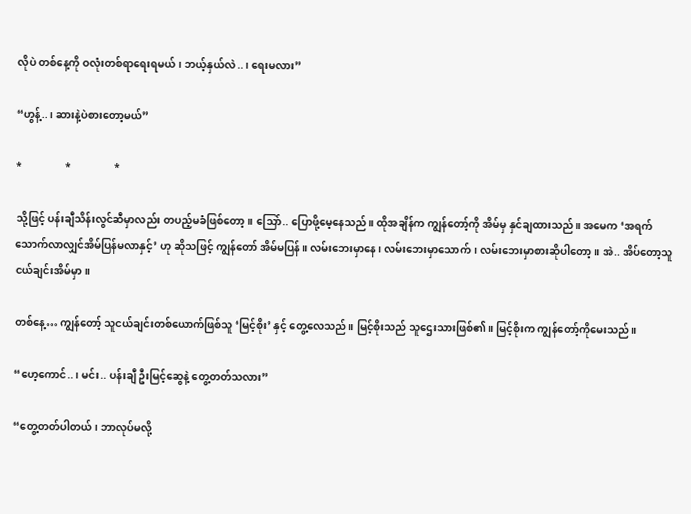လိုပဲ တစ်နေ့ကို ဝလုံးတစ်ရာရေးရမယ်၊ ဘယ့်နှယ်လဲ..၊ ရေးမလား”

“ဟွန့်..၊ ဆားနဲ့ပဲစားတော့မယ်”

*                 *                 *

သို့ဖြင့် ပန်းချီသိန်းလွင်ဆီမှာလည်း တပည့်မခံဖြစ်တော့။ သြော်.. ပြောဖို့မေ့နေသည်။ ထိုအချိန်က ကျွန်တော့်ကို အိမ်မှ နှင်ချထားသည်။ အမေက ‘အရက်သောက်လာလျှင်အိမ်ပြန်မလာနှင့်’ ဟု ဆိုသဖြင့် ကျွန်တော် အိမ်မပြန်။ လမ်းဘေးမှာနေ၊ လမ်းဘေးမှာသောက်၊ လမ်းဘေးမှာစားဆိုပါတော့။ အဲ.. အိပ်တော့သူငယ်ချင်းအိမ်မှာ။

တစ်နေ့… ကျွန်တော့် သူငယ်ချင်းတစ်ယောက်ဖြစ်သူ ‘မြင့်စိုး’ နှင့် တွေ့လေသည်။ မြင့်စိုးသည် သူဌေးသားဖြစ်၏။ မြင့်စိုးက ကျွန်တော့်ကိုမေးသည်။

“ဟေ့ကောင်..၊ မင်း.. ပန်းချီ ဦးမြင့်ဆွေနဲ့ တွေ့တတ်သလား”

“တွေ့တတ်ပါတယ်၊ ဘာလုပ်မလို့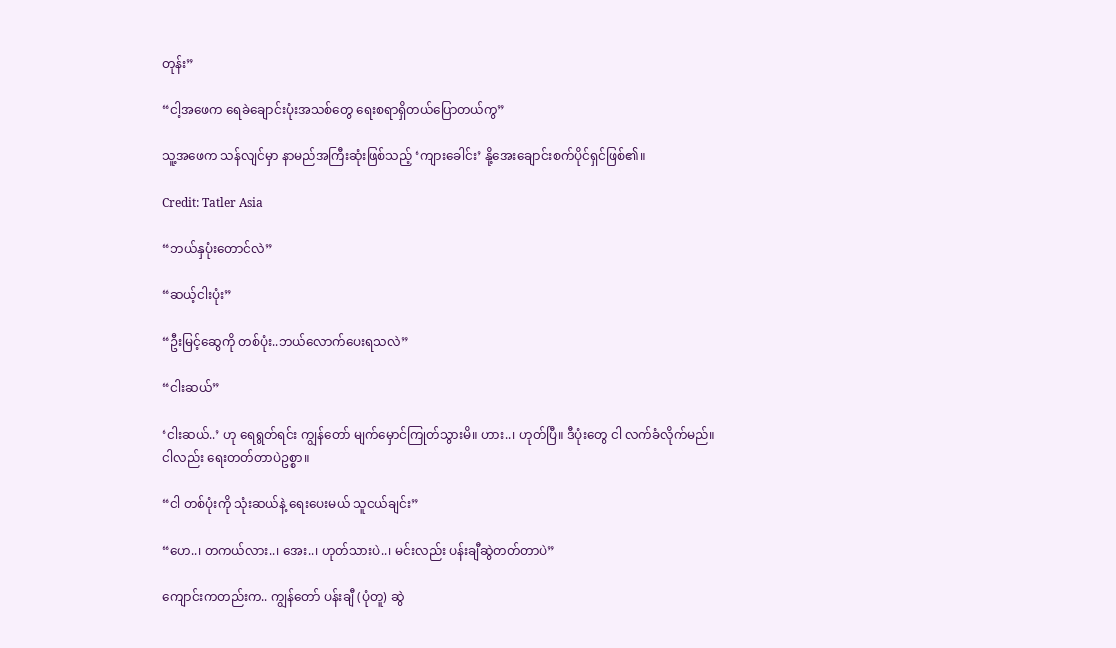တုန်း”

“ငါ့အဖေက ရေခဲချောင်းပုံးအသစ်တွေ ရေးစရာရှိတယ်ပြောတယ်ကွ”

သူ့အဖေက သန်လျင်မှာ နာမည်အကြီးဆုံးဖြစ်သည့် ‘ကျားခေါင်း’ နို့အေးချောင်းစက်ပိုင်ရှင်ဖြစ်၏။

Credit: Tatler Asia

“ဘယ်နှပုံးတောင်လဲ”

“ဆယ့်ငါးပုံး”

“ဦးမြင့်ဆွေကို တစ်ပုံး..ဘယ်လောက်ပေးရသလဲ”

“ငါးဆယ်”

‘ငါးဆယ်..’ ဟု ရေရွတ်ရင်း ကျွန်တော် မျက်မှောင်ကြုတ်သွားမိ။ ဟား..၊ ဟုတ်ပြီ။ ဒီပုံးတွေ ငါ လက်ခံလိုက်မည်။ ငါလည်း ရေးတတ်တာပဲဥစ္စာ။

“ငါ တစ်ပုံးကို သုံးဆယ်နဲ့ ရေးပေးမယ် သူငယ်ချင်း”

“ဟေ..၊ တကယ်လား..၊ အေး..၊ ဟုတ်သားပဲ..၊ မင်းလည်း ပန်းချီဆွဲတတ်တာပဲ”

ကျောင်းကတည်းက.. ကျွန်တော် ပန်းချီ (ပုံတူ) ဆွဲ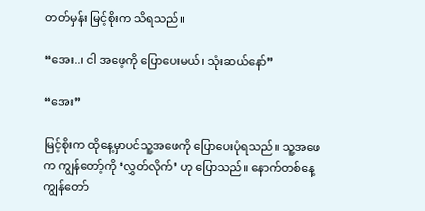တတ်မှန်း မြင့်စိုးက သိရသည်။

“အေး..၊ ငါ အဖေ့ကို ပြောပေးမယ်၊ သုံးဆယ်နော်”

“အေး”

မြင့်စိုးက ထိုနေ့မှာပင်သူ့အဖေကို ပြောပေးပုံရသည်။ သူ့အဖေက ကျွန်တော့်ကို ‘လွှတ်လိုက်’ ဟု ပြောသည်။ နောက်တစ်နေ့ ကျွန်တော်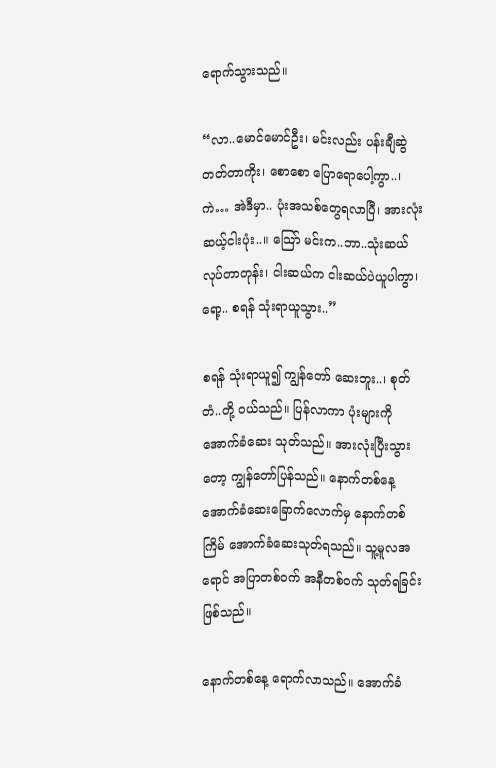ရောက်သွားသည်။

“လာ..မောင်မောင်ဦး၊ မင်းလည်း ပန်းချီဆွဲတတ်တာကိုး၊ စောစော ပြောရောပေါ့ကွာ..၊ ကဲ… အဲဒီမှာ.. ပုံးအသစ်တွေရလာပြီ၊ အားလုံး ဆယ့်ငါးပုံး..။ သြော် မင်းက..ဘာ..သုံးဆယ် လုပ်တာတုန်း၊ ငါးဆယ်က ငါးဆယ်ပဲယူပါကွာ၊ ရော့.. စရန် သုံးရာယူသွား..”

စရန် သုံးရာယူ၍ ကျွန်တော် ဆေးဘူး..၊ စုတ်တံ..တို့ ဝယ်သည်။ ပြန်လာကာ ပုံးများကို အောက်ခံဆေး သုတ်သည်။ အားလုံးပြီးသွားတော့ ကျွန်တော်ပြန်သည်။ နောက်တစ်နေ့ အောက်ခံဆေးခြောက်လောက်မှ နောက်တစ်ကြိမ် အောက်ခံဆေးသုတ်ရသည်။ သူ့မူလအရောင် အပြာတစ်ဝက် အနီတစ်ဝက် သုတ်ရခြင်းဖြစ်သည်။

နောက်တစ်နေ့ ရောက်လာသည်။ အောက်ခံ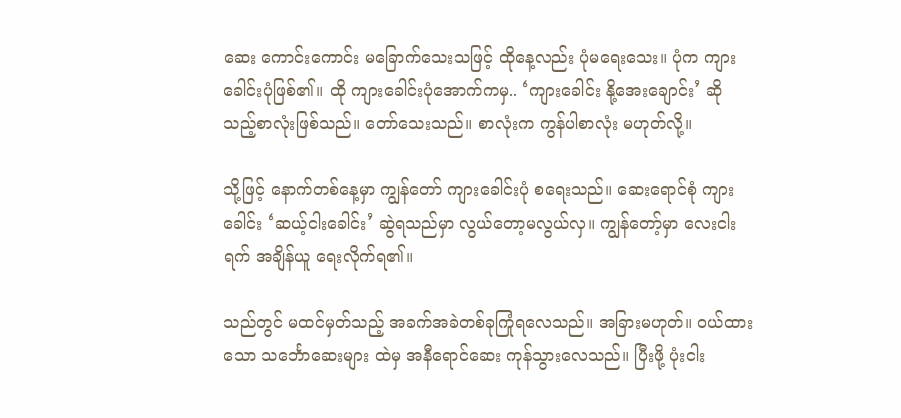ဆေး ကောင်းကောင်း မခြောက်သေးသဖြင့် ထိုနေ့လည်း ပုံမရေးသေး။ ပုံက ကျားခေါင်းပုံဖြစ်၏။ ထို ကျားခေါင်းပုံအောက်ကမှ.. ‘ကျားခေါင်း နို့အေးချောင်း’ ဆိုသည့်စာလုံးဖြစ်သည်။ တော်သေးသည်။ စာလုံးက ကွန်ပါစာလုံး မဟုတ်လို့။

သို့ဖြင့် နောက်တစ်နေ့မှာ ကျွန်တော် ကျားခေါင်းပုံ စရေးသည်။ ဆေးရောင်စုံ ကျားခေါင်း ‘ဆယ့်ငါးခေါင်း’ ဆွဲရသည်မှာ လွယ်တော့မလွယ်လှ။ ကျွန်တော့်မှာ လေးငါးရက် အချိန်ယူ ရေးလိုက်ရ၏။

သည်တွင် မထင်မှတ်သည့် အခက်အခဲတစ်ခုကြုံရလေသည်။ အခြားမဟုတ်။ ဝယ်ထားသော သင်္ဘောဆေးများ ထဲမှ အနီရောင်ဆေး ကုန်သွားလေသည်။ ပြီးဖို့ ပုံးငါး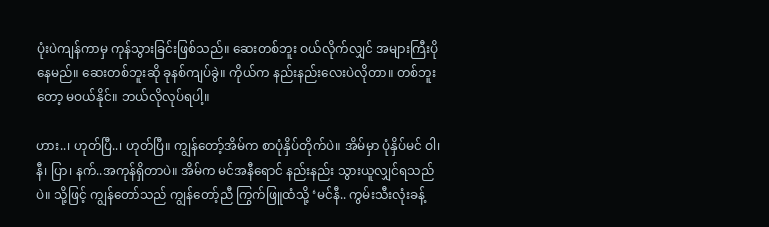ပုံးပဲကျန်ကာမှ ကုန်သွားခြင်းဖြစ်သည်။ ဆေးတစ်ဘူး ဝယ်လိုက်လျှင် အများကြီးပိုနေမည်။ ဆေးတစ်ဘူးဆို ခုနစ်ကျပ်ခွဲ။ ကိုယ်က နည်းနည်းလေးပဲလိုတာ။ တစ်ဘူးတော့ မဝယ်နိုင်။ ဘယ်လိုလုပ်ရပါ့။

ဟား..၊ ဟုတ်ပြီ..၊ ဟုတ်ပြီ။ ကျွန်တော့်အိမ်က စာပုံနှိပ်တိုက်ပဲ။ အိမ်မှာ ပုံနှိပ်မင် ဝါ၊ နီ၊ ပြာ၊ နက်..အကုန်ရှိတာပဲ။ အိမ်က မင်အနီရောင် နည်းနည်း သွားယူလျှင်ရသည်ပဲ။ သို့ဖြင့် ကျွန်တော်သည် ကျွန်တော့်ညီ ကြွက်ဖြူထံသို့ ‘မင်နီ.. ကွမ်းသီးလုံးခန့်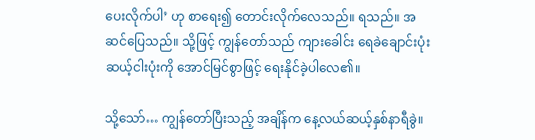ပေးလိုက်ပါ’ ဟု စာရေး၍ တောင်းလိုက်လေသည်။ ရသည်။ အဆင်ပြေသည်။ သို့ဖြင့် ကျွန်တော်သည် ကျားခေါင်း ရေခဲချောင်းပုံး ဆယ့်ငါးပုံးကို အောင်မြင်စွာဖြင့် ရေးနိုင်ခဲ့ပါလေ၏။

သို့သော်… ကျွန်တော်ပြီးသည့် အချိန်က နေ့လယ်ဆယ့်နှစ်နာရီခွဲ။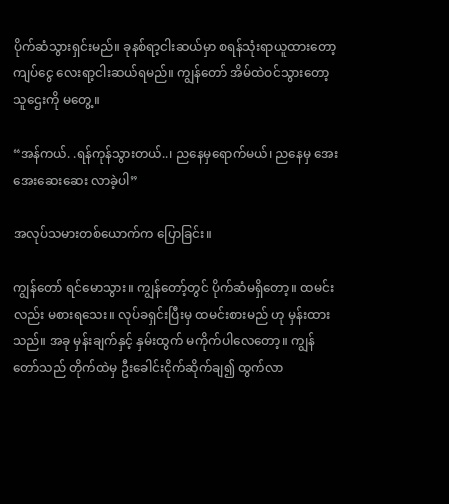ပိုက်ဆံသွားရှင်းမည်။ ခုနစ်ရာ့ငါးဆယ်မှာ စရန်သုံးရာယူထားတော့ ကျပ်ငွေ လေးရာ့ငါးဆယ်ရမည်။ ကျွန်တော် အိမ်ထဲဝင်သွားတော့ သူဌေးကို မတွေ့။

“အန်ကယ်. .ရန်ကုန်သွားတယ်..၊ ညနေမှရောက်မယ်၊ ညနေမှ အေးအေးဆေးဆေး လာခဲ့ပါ”

အလုပ်သမားတစ်ယောက်က ပြောခြင်း။

ကျွန်တော် ရင်မောသွား။ ကျွန်တော့်တွင် ပိုက်ဆံမရှိတော့။ ထမင်းလည်း မစားရသေး။ လုပ်ခရှင်းပြီးမှ ထမင်းစားမည် ဟု မှန်းထားသည်။ အခု မှန်းချက်နှင့် နှမ်းထွက် မကိုက်ပါလေတော့။ ကျွန်တော်သည် တိုက်ထဲမှ ဦးခေါင်းငိုက်ဆိုက်ချ၍ ထွက်လာ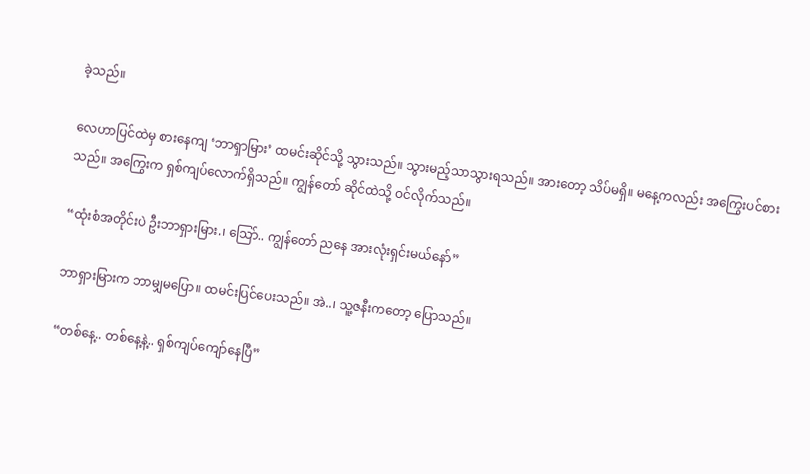ခဲ့သည်။

လေဟာပြင်ထဲမှ စားနေကျ ‘ဘာရှာမြား’ ထမင်းဆိုင်သို့ သွားသည်။ သွားမည့်သာသွားရသည်။ အားတော့ သိပ်မရှိ။ မနေ့ကလည်း အကြွေးပင်စားသည်။ အကြွေးက ရှစ်ကျပ်လောက်ရှိသည်။ ကျွန်တော် ဆိုင်ထဲသို့ ဝင်လိုက်သည်။

“ထုံးစံအတိုင်းပဲ ဦးဘာရှားမြား.၊ သြော်.. ကျွန်တော် ညနေ အားလုံးရှင်းမယ်နော်”

ဘာရှားမြားက ဘာမျှမပြော။ ထမင်းပြင်ပေးသည်။ အဲ..၊ သူ့ဇနီးကတော့ ပြောသည်။

“တစ်နေ့.. တစ်နေ့နဲ့.. ရှစ်ကျပ်ကျော်နေပြီ”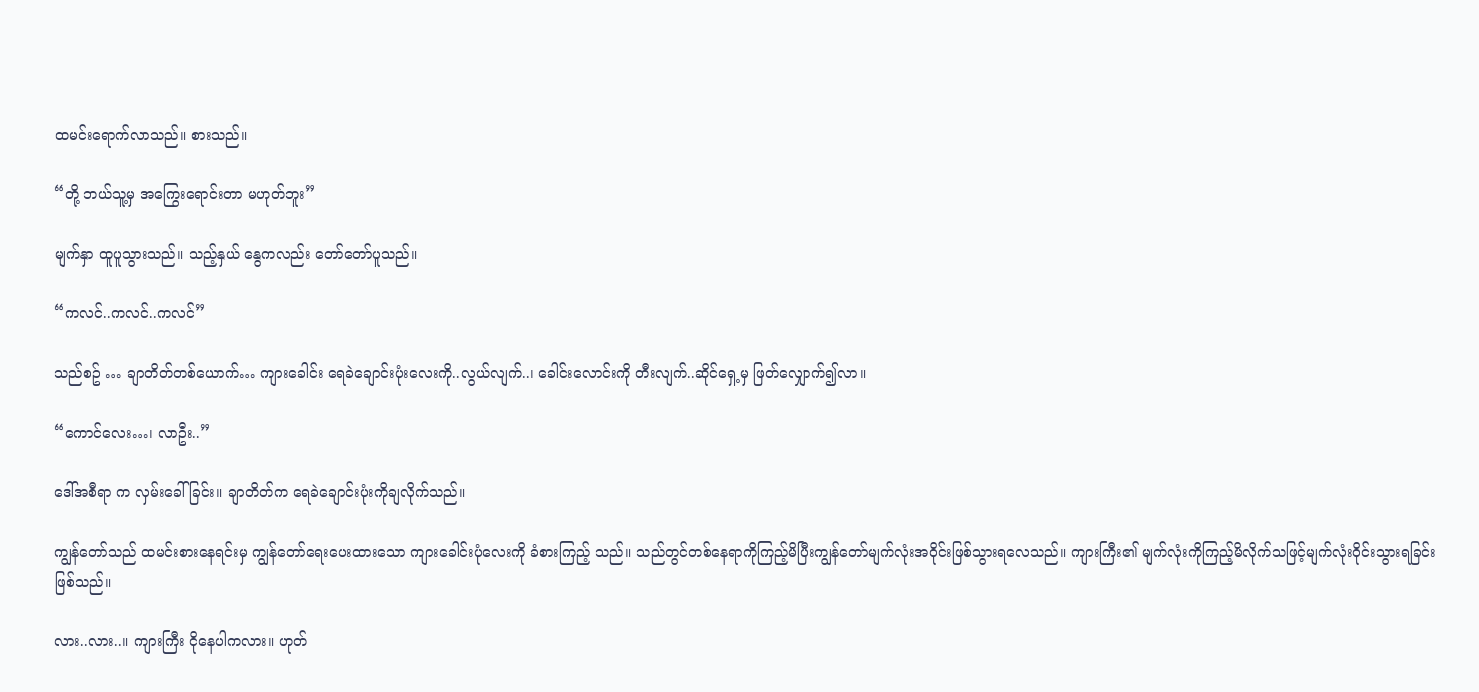ထမင်းရောက်လာသည်။ စားသည်။

“တို့ ဘယ်သူ့မှ အကြွေးရောင်းတာ မဟုတ်ဘူး”

မျက်နှာ ထူပူသွားသည်။ သည့်နှယ် နွေကလည်း တော်တော်ပူသည်။

“ကလင်..ကလင်..ကလင်”

သည်စဥ် … ချာတိတ်တစ်ယောက်… ကျားခေါင်း ရေခဲချောင်းပုံးလေးကို..လွယ်လျက်..၊ ခေါင်းလောင်းကို တီးလျက်..ဆိုင်ရှေ့မှ ဖြတ်လျှောက်၍လာ။

“ကောင်လေး…၊ လာဦး..”

ဒေါ်အစီရာ က လှမ်းခေါ်ခြင်း။ ချာတိတ်က ရေခဲချောင်းပုံးကိုချလိုက်သည်။

ကျွန်တော်သည် ထမင်းစားနေရင်းမှ ကျွန်တော်ရေးပေးထားသော ကျားခေါင်းပုံလေးကို ခံစားကြည့် သည်။ သည်တွင်တစ်နေရာကိုကြည့်မိပြီးကျွန်တော်မျက်လုံးအဝိုင်းဖြစ်သွားရလေသည်။ ကျားကြီး၏ မျက်လုံးကိုကြည့်မိလိုက်သဖြင့်မျက်လုံးဝိုင်းသွားရခြင်းဖြစ်သည်။

လား..လား..။ ကျားကြီး ငိုနေပါကလား။ ဟုတ်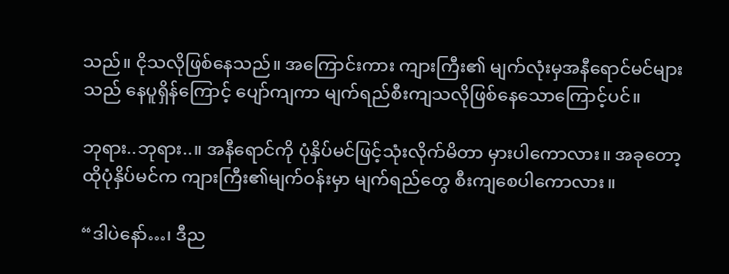သည်။ ငိုသလိုဖြစ်နေသည်။ အကြောင်းကား ကျားကြီး၏ မျက်လုံးမှအနီရောင်မင်များသည် နေပူရှိန်ကြောင့် ပျော်ကျကာ မျက်ရည်စီးကျသလိုဖြစ်နေသောကြောင့်ပင်။

ဘုရား..ဘုရား..။ အနီရောင်ကို ပုံနှိပ်မင်ဖြင့်သုံးလိုက်မိတာ မှားပါကောလား။ အခုတော့ ထိုပုံနှိပ်မင်က ကျားကြီး၏မျက်ဝန်းမှာ မျက်ရည်တွေ စီးကျစေပါကောလား။

“ဒါပဲနော်…၊ ဒီည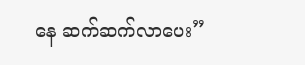နေ ဆက်ဆက်လာပေး”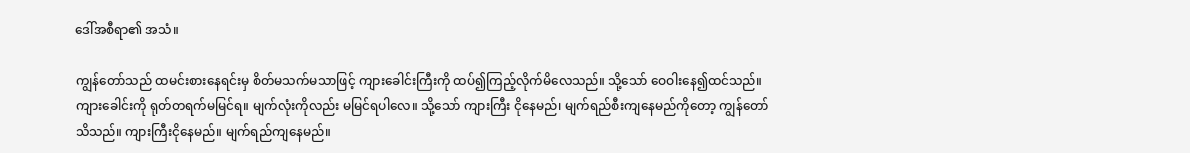ဒေါ်အစီရာ၏ အသံ။

ကျွန်တော်သည် ထမင်းစားနေရင်းမှ စိတ်မသက်မသာဖြင့် ကျားခေါင်းကြီးကို ထပ်၍ကြည့်လိုက်မိလေသည်။ သို့သော် ဝေဝါးနေ၍ထင်သည်။ ကျားခေါင်းကို ရုတ်တရက်မမြင်ရ။ မျက်လုံးကိုလည်း မမြင်ရပါလေ။ သို့သော် ကျားကြီး ငိုနေမည်၊ မျက်ရည်စီးကျနေမည်ကိုတော့ ကျွန်တော်သိသည်။ ကျားကြီးငိုနေမည်။ မျက်ရည်ကျနေမည်။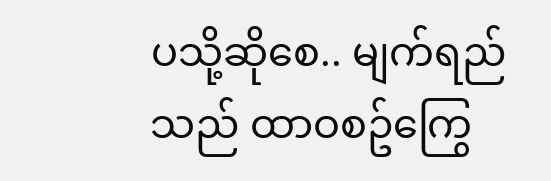ပသို့ဆိုစေ.. မျက်ရည်သည် ထာဝစဥ်ကြွေ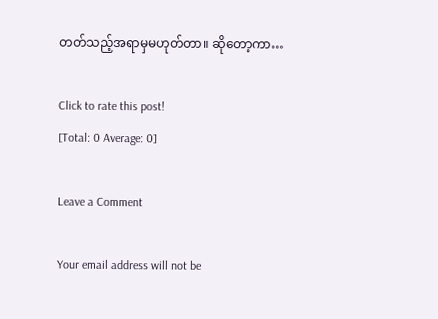တတ်သည့်အရာမှမဟုတ်တာ။ ဆိုတော့ကာ…

Click to rate this post!
[Total: 0 Average: 0]

Leave a Comment

Your email address will not be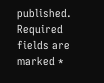published. Required fields are marked *